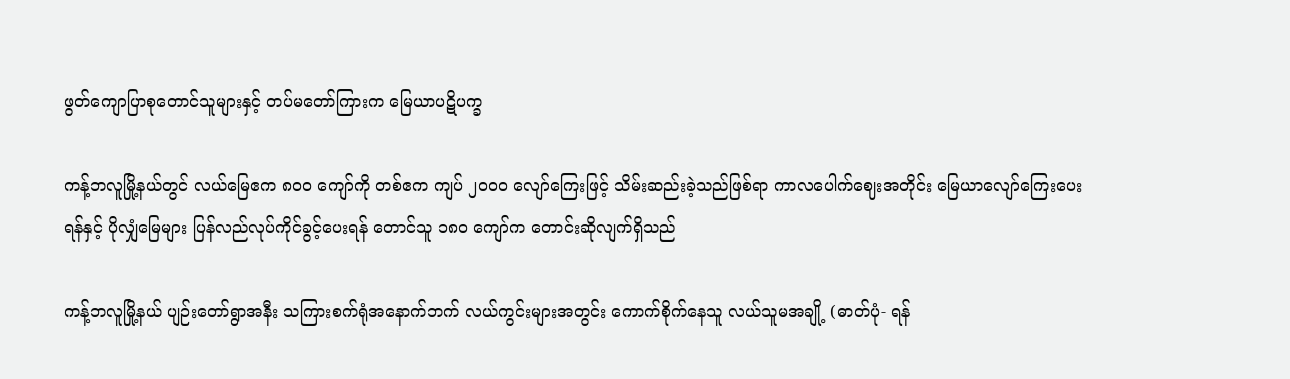ဖွတ်ကျောပြာစုတောင်သူများနှင့် တပ်မတော်ကြားက မြေယာပဋိပက္ခ

ကန့်ဘလူမြို့နယ်တွင် လယ်မြေဧက ၈၀၀ ကျော်ကို တစ်ဧက ကျပ် ၂၀၀၀ လျော်ကြေးဖြင့် သိမ်းဆည်းခဲ့သည်ဖြစ်ရာ ကာလပေါက်ဈေးအတိုင်း မြေယာလျော်ကြေးပေးရန်နှင့် ပိုလျှံမြေများ ပြန်လည်လုပ်ကိုင်ခွင့်ပေးရန် တောင်သူ ၁၈၀ ကျော်က တောင်းဆိုလျက်ရှိသည်

ကန့်ဘလူမြို့နယ် ပျဉ်းတော်ရွာအနီး သကြားစက်ရုံအနောက်ဘက် လယ်ကွင်းများအတွင်း ကောက်စိုက်နေသူ လယ်သူမအချို့ (ဓာတ်ပုံ- ရန်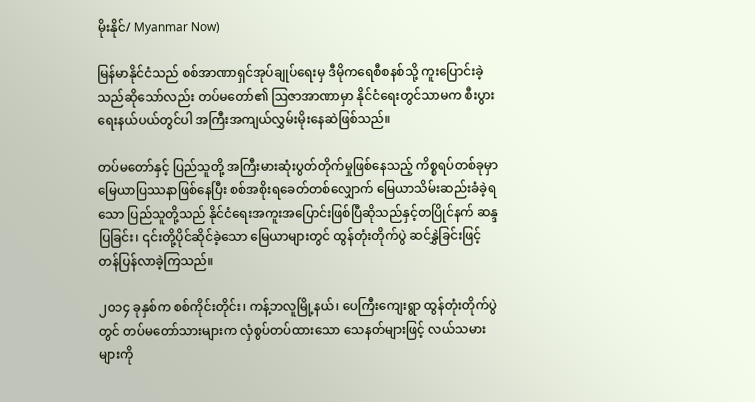မိုးနိုင်/ Myanmar Now)

မြန်မာနိုင်ငံသည် စစ်အာဏာရှင်အုပ်ချုပ်ရေးမှ ဒီမိုကရေစီစနစ်သို့ ကူးပြောင်းခဲ့သည်ဆိုသော်လည်း တပ်မတော်၏ ဩဇာအာဏာမှာ နိုင်ငံရေးတွင်သာမက စီးပွားရေးနယ်ပယ်တွင်ပါ အကြီးအကျယ်လွှမ်းမိုးနေဆဲဖြစ်သည်။

တပ်မတော်နှင့် ပြည်သူတို့ အကြီးမားဆုံးပွတ်တိုက်မှုဖြစ်နေသည့် ကိစ္စရပ်တစ်ခုမှာ မြေယာပြဿနာဖြစ်နေပြီး စစ်အစိုးရခေတ်တစ်လျှောက် မြေယာသိမ်းဆည်းခံခဲ့ရသော ပြည်သူတို့သည် နိုင်ငံရေးအကူးအပြောင်းဖြစ်ပြီဆိုသည်နှင့်တပြိုင်နက် ဆန္ဒပြခြင်း၊ ၎င်းတို့ပိုင်ဆိုင်ခဲ့သော မြေယာများတွင် ထွန်တုံးတိုက်ပွဲ ဆင်နွှဲခြင်းဖြင့် တန်ပြန်လာခဲ့ကြသည်။

၂၀၁၄ ခုနှစ်က စစ်ကိုင်းတိုင်း၊ ကန့်ဘလူမြို့နယ်၊ ပေကြီးကျေးရွာ ထွန်တုံးတိုက်ပွဲတွင် တပ်မတော်သားများက လှံစွပ်တပ်ထားသော သေနတ်များဖြင့် လယ်သမားများကို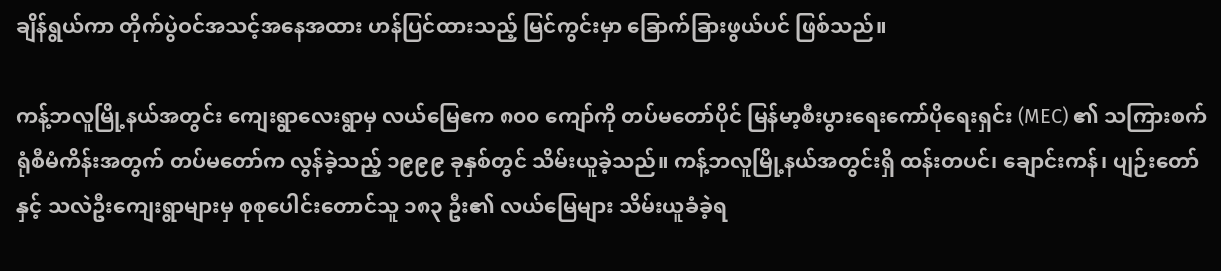ချိန်ရွယ်ကာ တိုက်ပွဲဝင်အသင့်အနေအထား ဟန်ပြင်ထားသည့် မြင်ကွင်းမှာ ခြောက်ခြားဖွယ်ပင် ဖြစ်သည်။

ကန့်ဘလူမြို့နယ်အတွင်း ကျေးရွာလေးရွာမှ လယ်မြေဧက ၈၀၀ ကျော်ကို တပ်မတော်ပိုင် မြန်မာ့စီးပွားရေးကော်ပိုရေးရှင်း (MEC) ၏ သကြားစက်ရုံစီမံကိန်းအတွက် တပ်မတော်က လွန်ခဲ့သည့် ၁၉၉၉ ခုနှစ်တွင် သိမ်းယူခဲ့သည်။ ကန့်ဘလူမြို့နယ်အတွင်းရှိ ထန်းတပင်၊ ချောင်းကန်၊ ပျဉ်းတော်နှင့် သလဲဦးကျေးရွာများမှ စုစုပေါင်းတောင်သူ ၁၈၃ ဦး၏ လယ်မြေများ သိမ်းယူခံခဲ့ရ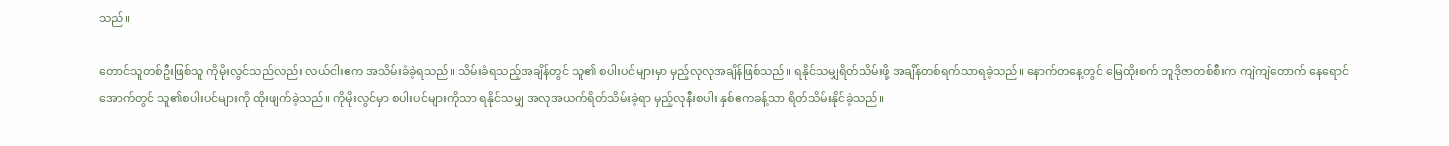သည်။

တောင်သူတစ်ဦးဖြစ်သူ ကိုမိုးလွင်သည်လည်း လယ်ငါးဧက အသိမ်းခံခဲ့ရသည်။ သိမ်းခံရသည့်အချိန်တွင် သူ၏ စပါးပင်များမှာ မှည့်လုလုအချိန်ဖြစ်သည်။ ရနိုင်သမျှရိတ်သိမ်းဖို့ အချိန်တစ်ရက်သာရခဲ့သည်။ နောက်တနေ့တွင် မြေထိုးစက် ဘူဒိုဇာတစ်စီးက ကျဲကျဲတောက် နေရောင်အောက်တွင် သူ၏စပါးပင်များကို ထိုးဖျက်ခဲ့သည်။ ကိုမိုးလွင်မှာ စပါးပင်များကိုသာ ရနိုင်သမျှ အလုအယက်ရိတ်သိမ်းခဲ့ရာ မှည့်လုနီးစပါး နှစ်ဧကခန့်သာ ရိတ်သိမ်းနိုင်ခဲ့သည်။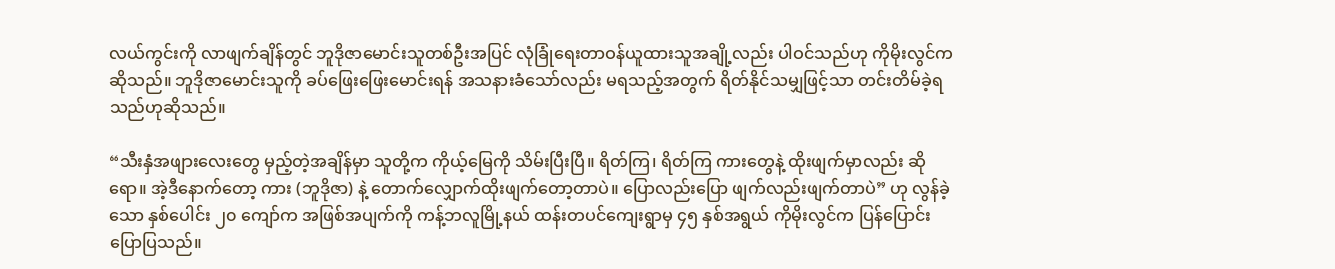လယ်ကွင်းကို လာဖျက်ချိန်တွင် ဘူဒိုဇာမောင်းသူတစ်ဦးအပြင် လုံခြုံရေးတာဝန်ယူထားသူအချို့လည်း ပါဝင်သည်ဟု ကိုမိုးလွင်ကဆိုသည်။ ဘူဒိုဇာမောင်းသူကို ခပ်ဖြေးဖြေးမောင်းရန် အသနားခံသော်လည်း မရသည့်အတွက် ရိတ်နိုင်သမျှဖြင့်သာ တင်းတိမ်ခဲ့ရသည်ဟုဆိုသည်။

“သီးနှံအဖျားလေးတွေ မှည့်တဲ့အချိန်မှာ သူတို့က ကိုယ့်မြေကို သိမ်းပြီးပြီ။ ရိတ်ကြ၊ ရိတ်ကြ ကားတွေနဲ့ ထိုးဖျက်မှာလည်း ဆိုရော။ အဲ့ဒီနောက်တော့ ကား (ဘူဒိုဇာ) နဲ့ တောက်လျှောက်ထိုးဖျက်တော့တာပဲ။ ပြောလည်းပြော ဖျက်လည်းဖျက်တာပဲ” ဟု လွန်ခဲ့သော နှစ်ပေါင်း ၂၀ ကျော်က အဖြစ်အပျက်ကို ကန့်ဘလူမြို့နယ် ထန်းတပင်ကျေးရွာမှ ၄၅ နှစ်အရွယ် ကိုမိုးလွင်က ပြန်ပြောင်းပြောပြသည်။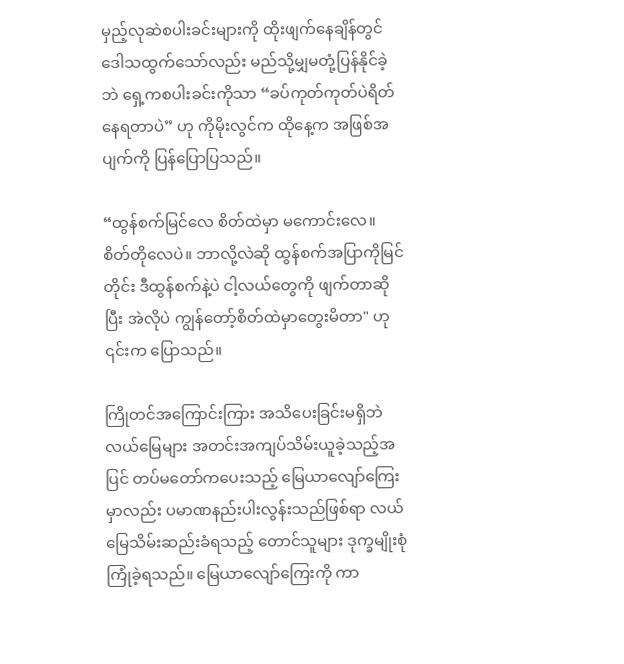မှည့်လုဆဲစပါးခင်းများကို ထိုးဖျက်နေချိန်တွင် ဒေါသထွက်သော်လည်း မည်သို့မျှမတုံ့ပြန်နိုင်ခဲ့ဘဲ ရှေ့ကစပါးခင်းကိုသာ “ခပ်ကုတ်ကုတ်ပဲရိတ်နေရတာပဲ” ဟု ကိုမိုးလွင်က ထိုနေ့က အဖြစ်အပျက်ကို ပြန်ပြောပြသည်။

“ထွန်စက်မြင်လေ စိတ်ထဲမှာ မကောင်းလေ။ စိတ်တိုလေပဲ။ ဘာလို့လဲဆို ထွန်စက်အပြာကိုမြင်တိုင်း ဒီထွန်စက်နဲ့ပဲ ငါ့လယ်တွေကို ဖျက်တာဆိုပြီး အဲလိုပဲ ကျွန်တော့်စိတ်ထဲမှာတွေးမိတာ" ဟု ၎င်းက ပြောသည်။

ကြိုတင်အကြောင်းကြား အသိပေးခြင်းမရှိဘဲ လယ်မြေများ အတင်းအကျပ်သိမ်းယူခဲ့သည့်အပြင် တပ်မတော်ကပေးသည့် မြေယာလျော်ကြေးမှာလည်း ပမာဏနည်းပါးလွန်းသည်ဖြစ်ရာ လယ်မြေသိမ်းဆည်းခံရသည့် တောင်သူများ ဒုက္ခမျိုးစုံကြုံခဲ့ရသည်။ မြေယာလျော်ကြေးကို ကာ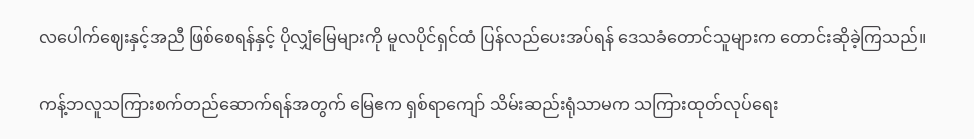လပေါက်ဈေးနှင့်အညီ ဖြစ်စေရန်နှင့် ပိုလျှံမြေများကို မူလပိုင်ရှင်ထံ ပြန်လည်ပေးအပ်ရန် ဒေသခံတောင်သူများက တောင်းဆိုခဲ့ကြသည်။

ကန့်ဘလူသကြားစက်တည်ဆောက်ရန်အတွက် မြေဧက ရှစ်ရာကျော် သိမ်းဆည်းရုံသာမက သကြားထုတ်လုပ်ရေး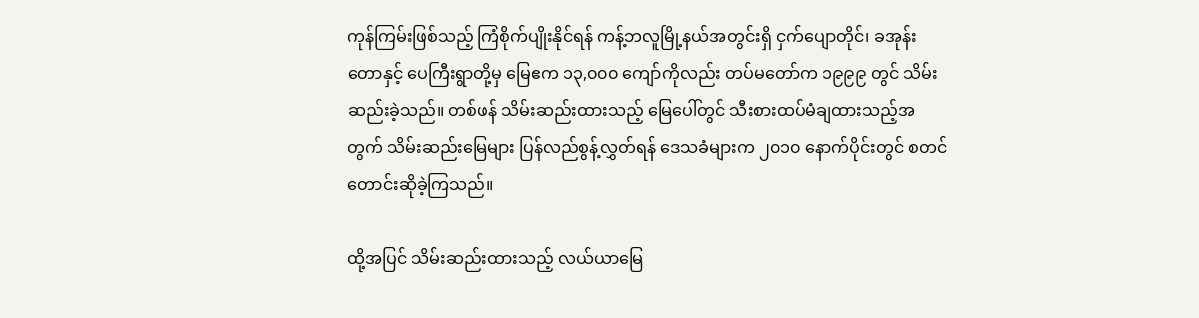ကုန်ကြမ်းဖြစ်သည့် ကြံစိုက်ပျိုးနိုင်ရန် ကန့်ဘလူမြို့နယ်အတွင်းရှိ ငှက်ပျောတိုင်၊ ခအုန်းတောနှင့် ပေကြီးရွာတို့မှ မြေဧက ၁၃,၀၀၀ ကျော်ကိုလည်း တပ်မတော်က ၁၉၉၉ တွင် သိမ်းဆည်းခဲ့သည်။ တစ်ဖန် သိမ်းဆည်းထားသည့် မြေပေါ်တွင် သီးစားထပ်မံချထားသည့်အတွက် သိမ်းဆည်းမြေများ ပြန်လည်စွန့်လွှတ်ရန် ဒေသခံများက ၂၀၁၀ နောက်ပိုင်းတွင် စတင်တောင်းဆိုခဲ့ကြသည်။

ထို့အပြင် သိမ်းဆည်းထားသည့် လယ်ယာမြေ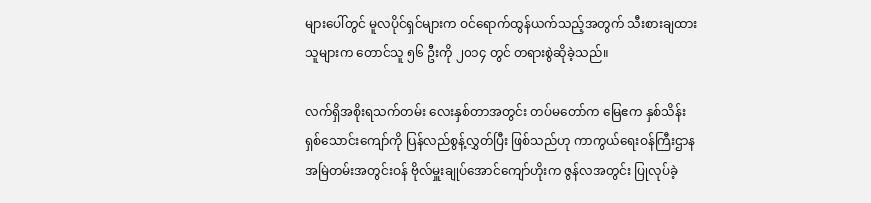များပေါ်တွင် မူလပိုင်ရှင်များက ဝင်ရောက်ထွန်ယက်သည့်အတွက် သီးစားချထားသူများက တောင်သူ ၅၆ ဦးကို ၂၀၁၄ တွင် တရားစွဲဆိုခဲ့သည်။

လက်ရှိအစိုးရသက်တမ်း လေးနှစ်တာအတွင်း တပ်မတော်က မြေဧက နှစ်သိန်းရှစ်သောင်းကျော်ကို ပြန်လည်စွန့်လွှတ်ပြီး ဖြစ်သည်ဟု ကာကွယ်ရေးဝန်ကြီးဌာန အမြဲတမ်းအတွင်းဝန် ဗိုလ်မှူးချုပ်အောင်ကျော်ဟိုးက ဇွန်လအတွင်း ပြုလုပ်ခဲ့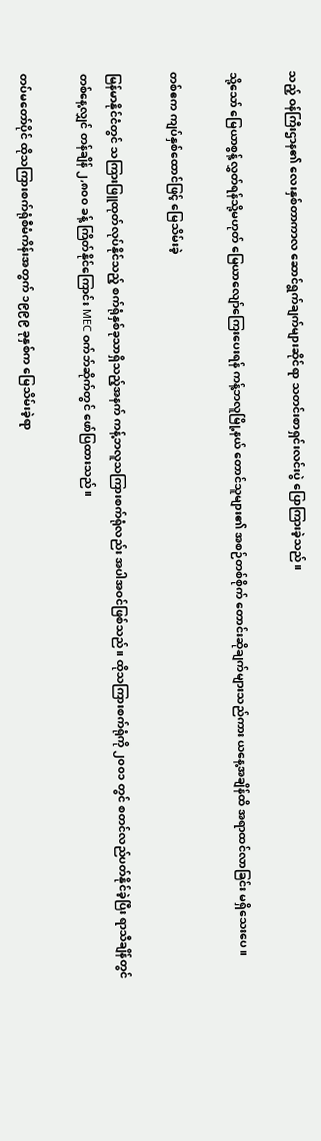သည့် ဝန်ကြီးဌာန၏ လေးနှစ်တာကာလ ဆောင်ရွက်ချက်များဆိုင်ရာ သတင်းစာရှင်းလင်းပွဲ ပြောကြားခဲ့သည်။

သို့သော် မြေယာစွန့်လွှတ်ရန်သို့မဟုတ် မြေယာလျော်ကြေးပေးရန် ကန့်ဘလူမြို့နယ် တောင်သူများ၏ အစဉ်တစ်စိုက် တောင်းဆိုချက်များသည်ကား ယနေ့အချိန်ထိ အရာထင်လာခြင်း မရှိသေးပေ။

တစ်ဧက ကျပ်နှစ်ထောင်ဖြင့် မြေသိမ်းခဲ့

မြန်မာနိုင်ငံတွင် သကြားဖြူထုတ်လုပ်နိုင်သည့် စက်ရုံနှစ်ခုသာရှိသည့်အနက် ကန့်ဘလူသကြားစက်ရုံလည်း အပါအဝင်ဖြစ်သည်။ ထိုသကြားစက်ရုံကို ၂၀၀၁ တွင် စတင်လည်ပတ်နိုင်ခဲ့ပြီး ရာသီချိန်တွင် တစ်နေ့လျှင် တန်ချိန် ၂,၈၀၀ ခန့် ကြိတ်နိုင်ကြောင်း MEC ဝက်ဘ်ဆိုက်တွင် ဖော်ပြထားသည်။

တပ်မတော်ပိုင် ထိုသကြားစက်ရုံစီမံကိန်းအတွက် ၁၉၉၉ ခုနှစ်က မြေသိမ်းခဲ့ရာ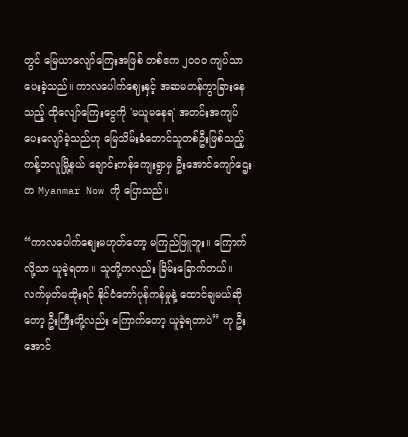တွင် မြေယာလျော်ကြေးအဖြစ် တစ်ဧက ၂၀၀၀ ကျပ်သာ ပေးခဲ့သည်။ ကာလပေါက်ဈေးနှင့် အဆမတန်ကွာခြားနေသည့် ထိုလျော်ကြေးငွေကို 'မယူမနေရ' အတင်းအကျပ်ပေးလျော်ခဲ့သည်ဟု မြေသိမ်းခံတောင်သူတစ်ဦးဖြစ်သည့် ကန့်ဘလူမြို့နယ် ချောင်းကန်ကျေးရွာမှ ဦးအောင်ကျော်ဌေးက Myanmar Now ကို ပြောသည်။

“ကာလပေါက်စျေးမဟုတ်တော့ မကြည်ဖြူဘူး။ ကြောက်လို့သာ ယူခဲ့ရတာ။ သူတို့ကလည်း ခြိမ်းခြောက်တယ်။ လက်မှတ်မထိုးရင် နိုင်ငံတော်ပုန်ကန်မှုနဲ့ ထောင်ချမယ်ဆိုတော့ ဦးကြီးတို့လည်း ကြောက်တော့ ယူခဲ့ရတာပဲ” ဟု ဦးအောင်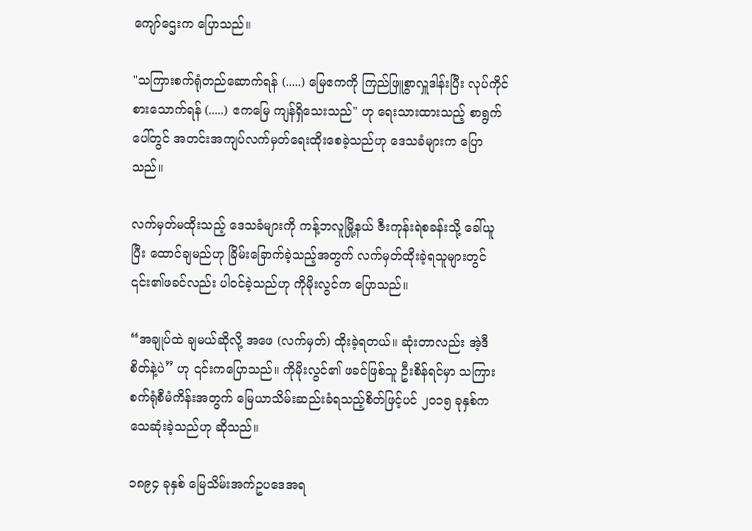ကျော်ဌေးက ပြောသည်။

"သကြားစက်ရုံတည်ဆောက်ရန် (.....) မြေဧကကို ကြည်ဖြူစွာလှူဒါန်းပြီး လုပ်ကိုင်စားသောက်ရန် (.....) ဧကမြေ ကျန်ရှိသေးသည်" ဟု ရေးသားထားသည့် စာရွက်ပေါ်တွင် အတင်းအကျပ်လက်မှတ်ရေးထိုးစေခဲ့သည်ဟု ဒေသခံများက ပြောသည်။

လက်မှတ်မထိုးသည့် ဒေသခံများကို ကန့်ဘလူမြို့နယ် ဇီးကုန်းရဲစခန်းသို့ ခေါ်ယူပြီး ထောင်ချမည်ဟု ခြိမ်းခြောက်ခဲ့သည့်အတွက် လက်မှတ်ထိုးခဲ့ရသူများတွင် ၎င်း၏ဖခင်လည်း ပါဝင်ခဲ့သည်ဟု ကိုမိုးလွင်က ပြောသည်။

“အချုပ်ထဲ ချမယ်ဆိုလို့ အဖေ (လက်မှတ်) ထိုးခဲ့ရတယ်။ ဆုံးတာလည်း အဲ့ဒီစိတ်နဲ့ပဲ” ဟု ၎င်းကပြောသည်။ ကိုမိုးလွင်၏ ဖခင်ဖြစ်သူ ဦးစိန်ရင်မှာ သကြားစက်ရုံစီမံကိန်းအတွက် မြေယာသိမ်းဆည်းခံရသည့်စိတ်ဖြင့်ပင် ၂၀၁၅ ခုနှစ်က သေဆုံးခဲ့သည်ဟု ဆိုသည်။

၁၈၉၄ ခုနှစ် မြေသိမ်းအက်ဥပဒေအရ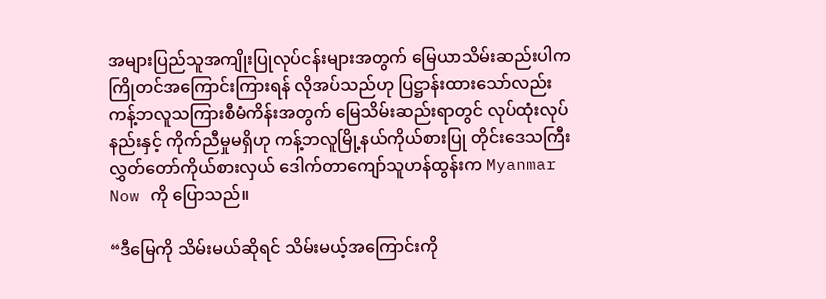အများပြည်သူအကျိုးပြုလုပ်ငန်းများအတွက် မြေယာသိမ်းဆည်းပါက ကြိုတင်အကြောင်းကြားရန် လိုအပ်သည်ဟု ပြဋ္ဌာန်းထားသော်လည်း ကန့်ဘလူသကြားစီမံကိန်းအတွက် မြေသိမ်းဆည်းရာတွင် လုပ်ထုံးလုပ်နည်းနှင့် ကိုက်ညီမှုမရှိဟု ကန့်ဘလူမြို့နယ်ကိုယ်စားပြု တိုင်းဒေသကြီးလွှတ်တော်ကိုယ်စားလှယ် ဒေါက်တာကျော်သူဟန်ထွန်းက Myanmar Now ကို ပြောသည်။

“ဒီမြေကို သိမ်းမယ်ဆိုရင် သိမ်းမယ့်အကြောင်းကို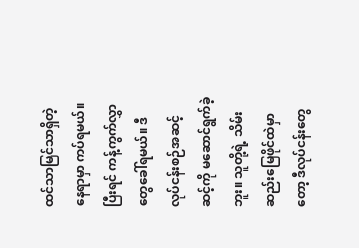ထင်သာမြင်သာရှိတဲ့နေရာမှာ ကပ်ရမယ်။ ပြီးရင် ကန့်ကွက်လွှာတွေခေါ်ရမယ်။ ဒီလုပ်ငန်းစဉ်အဆင့်ဆင့်ကို မဆောင်ရွက်ခဲ့ဘူး။ သူတို့ရဲ့ သိမ်းဆည်းမြေဖိုင်ထဲမှာတော့ ဒီလုပ်ငန်းတွေ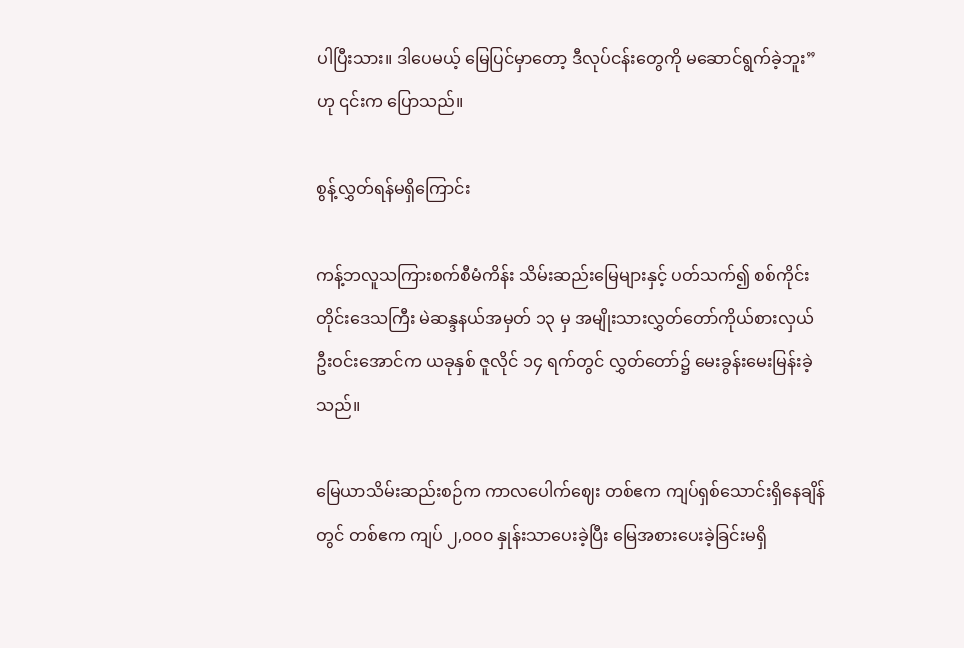ပါပြီးသား။ ဒါပေမယ့် မြေပြင်မှာတော့ ဒီလုပ်ငန်းတွေကို မဆောင်ရွက်ခဲ့ဘူး” ဟု ၎င်းက ပြောသည်။

စွန့်လွှတ်ရန်မရှိကြောင်း

ကန့်ဘလူသကြားစက်စီမံကိန်း သိမ်းဆည်းမြေများနှင့် ပတ်သက်၍ စစ်ကိုင်းတိုင်းဒေသကြီး မဲဆန္ဒနယ်အမှတ် ၁၃ မှ အမျိုးသားလွှတ်တော်ကိုယ်စားလှယ် ဦးဝင်းအောင်က ယခုနှစ် ဇူလိုင် ၁၄ ရက်တွင် လွှတ်တော်၌ မေးခွန်းမေးမြန်းခဲ့သည်။

မြေယာသိမ်းဆည်းစဉ်က ကာလပေါက်ဈေး တစ်ဧက ကျပ်ရှစ်သောင်းရှိနေချိန်တွင် တစ်ဧက ကျပ် ၂,၀၀၀ နှုန်းသာပေးခဲ့ပြီး မြေအစားပေးခဲ့ခြင်းမရှိ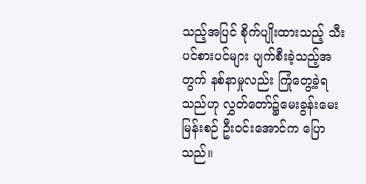သည့်အပြင် စိုက်ပျိုးထားသည့် သီးပင်စားပင်များ ပျက်စီးခဲ့သည့်အတွက် နစ်နာမှုလည်း ကြုံတွေ့ခဲ့ရသည်ဟု လွှတ်တော်၌မေးခွန်းမေးမြန်းစဉ် ဦးဝင်းအောင်က ပြောသည်။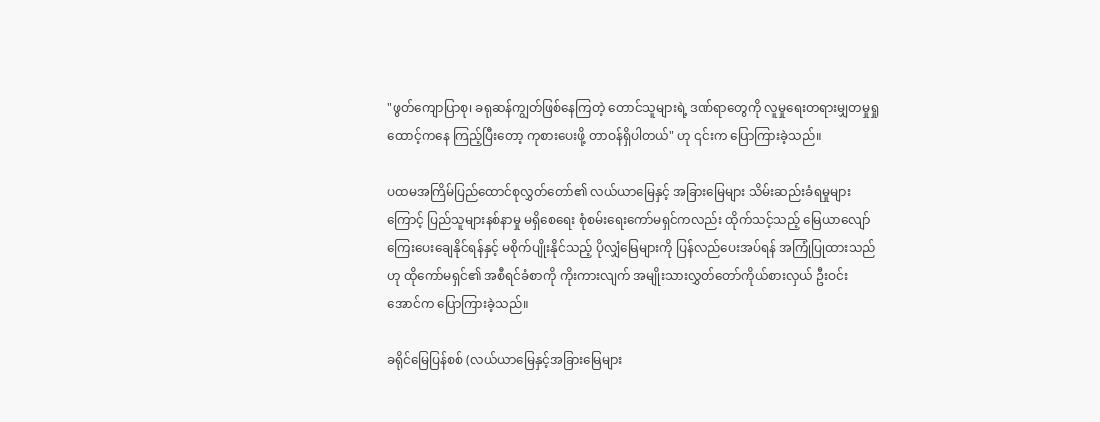"ဖွတ်ကျောပြာစု၊ ခရုဆန်ကျွတ်ဖြစ်နေကြတဲ့ တောင်သူများရဲ့ ဒဏ်ရာတွေကို လူမှုရေးတရားမျှတမှုရှုထောင့်ကနေ ကြည့်ပြီးတော့ ကုစားပေးဖို့ တာဝန်ရှိပါတယ်" ဟု ၎င်းက ပြောကြားခဲ့သည်။

ပထမအကြိမ်ပြည်ထောင်စုလွှတ်တော်၏ လယ်ယာမြေနှင့် အခြားမြေများ သိမ်းဆည်းခံရမှုများကြောင့် ပြည်သူများနစ်နာမှု မရှိစေရေး စုံစမ်းရေးကော်မရှင်ကလည်း ထိုက်သင့်သည့် မြေယာလျော်ကြေးပေးချေနိုင်ရန်နှင့် မစိုက်ပျိုးနိုင်သည့် ပိုလျှံမြေများကို ပြန်လည်ပေးအပ်ရန် အကြုံပြုထားသည်ဟု ထိုကော်မရှင်၏ အစီရင်ခံစာကို ကိုးကားလျက် အမျိုးသားလွှတ်တော်ကိုယ်စားလှယ် ဦးဝင်းအောင်က ပြောကြားခဲ့သည်။

ခရိုင်မြေပြန်စစ် (လယ်ယာမြေနှင့်အခြားမြေများ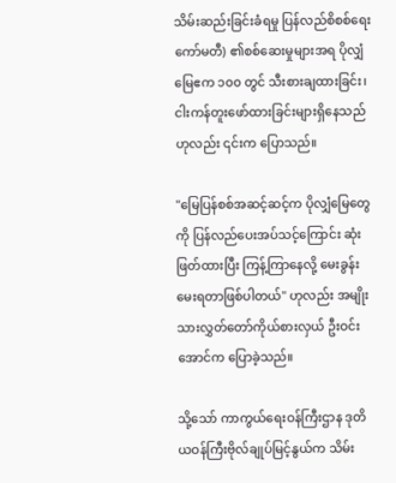သိမ်းဆည်းခြင်းခံရမှု ပြန်လည်စိစစ်ရေးကော်မတီ) ၏စစ်ဆေးမှုများအရ ပိုလျှံမြေဧက ၁၀၀ တွင် သီးစားချထားခြင်း၊ ငါးကန်တူးဖော်ထားခြင်းများရှိနေသည်ဟုလည်း ၎င်းက ပြောသည်။

"မြေပြန်စစ်အဆင့်ဆင့်က ပိုလျှံမြေတွေကို ပြန်လည်ပေးအပ်သင့်ကြောင်း ဆုံးဖြတ်ထားပြီး ကြန့်ကြာနေလို့ မေးခွန်းမေးရတာဖြစ်ပါတယ်" ဟုလည်း အမျိုးသားလွှတ်တော်ကိုယ်စားလှယ် ဦးဝင်းအောင်က ပြောခဲ့သည်။

သို့သော် ကာကွယ်ရေးဝန်ကြီးဌာန ဒုတိယဝန်ကြီးဗိုလ်ချုပ်မြင့်နွယ်က သိမ်း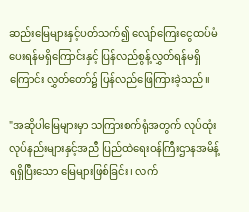ဆည်းမြေများနှင့်ပတ်သက်၍ လျော်ကြေးငွေထပ်မံပေးရန်မရှိကြောင်းနှင့် ပြန်လည်စွန့်လွှတ်ရန်မရှိကြောင်း လွှတ်တော်၌ ပြန်လည်ဖြေကြားခဲ့သည်။

"အဆိုပါမြေများမှာ သကြားစက်ရုံအတွက် လုပ်ထုံးလုပ်နည်းများနှင့်အညီ ပြည်ထဲရေးဝန်ကြီးဌာနအမိန့်ရရှိပြီးသော မြေများဖြစ်ခြင်း၊ လက်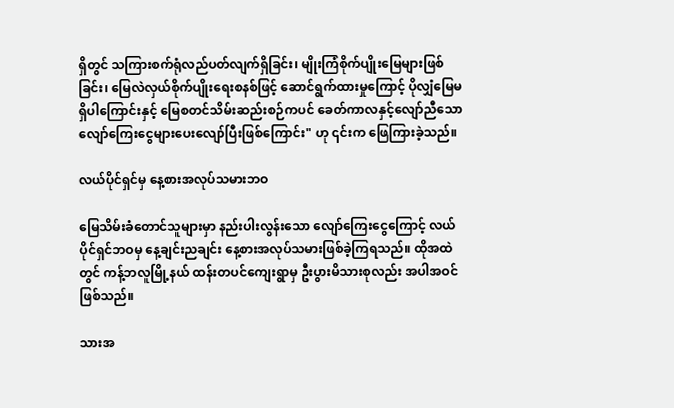ရှိတွင် သကြားစက်ရုံလည်ပတ်လျက်ရှိခြင်း၊ မျိုးကြံစိုက်ပျိုးမြေများဖြစ်ခြင်း၊ မြေလဲလှယ်စိုက်ပျိုးရေးစနစ်ဖြင့် ဆောင်ရွက်ထားမှုကြောင့် ပိုလျှံမြေမရှိပါကြောင်းနှင့် မြေစတင်သိမ်းဆည်းစဉ်ကပင် ခေတ်ကာလနှင့်လျော်ညီသော လျော်ကြေးငွေများပေးလျော်ပြီးဖြစ်ကြောင်း" ဟု ၎င်းက ဖြေကြားခဲ့သည်။

လယ်ပိုင်ရှင်မှ နေ့စားအလုပ်သမားဘဝ

မြေသိမ်းခံတောင်သူများမှာ နည်းပါးလွန်းသော လျော်ကြေးငွေကြောင့် လယ်ပိုင်ရှင်ဘဝမှ နေ့ချင်းညချင်း နေ့စားအလုပ်သမားဖြစ်ခဲ့ကြရသည်။ ထိုအထဲတွင် ကန့်ဘလူမြို့နယ် ထန်းတပင်ကျေးရွာမှ ဦးပွားမိသားစုလည်း အပါအဝင်ဖြစ်သည်။

သားအ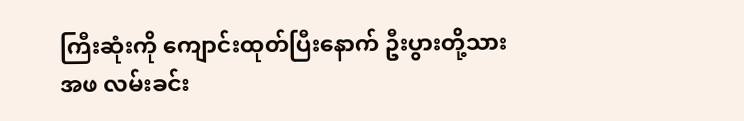ကြီးဆုံးကို ကျောင်းထုတ်ပြီးနောက် ဦးပွားတို့သားအဖ လမ်းခင်း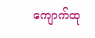ကျောက်ထု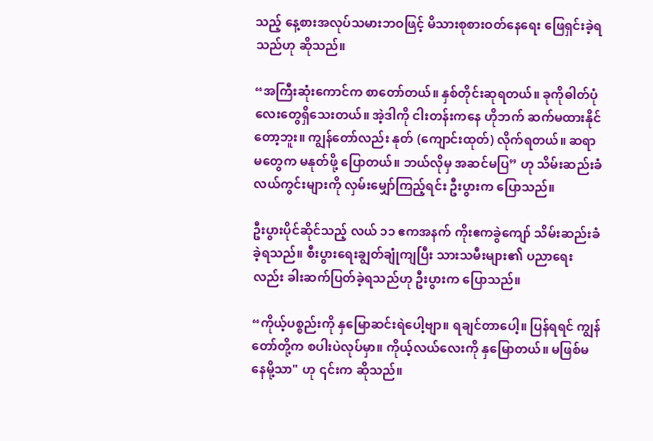သည့် နေ့စားအလုပ်သမားဘဝဖြင့် မိသားစုစားဝတ်နေရေး ဖြေရှင်းခဲ့ရသည်ဟု ဆိုသည်။

“အကြီးဆုံးကောင်က စာတော်တယ်။ နှစ်တိုင်းဆုရတယ်။ ခုကိုဓါတ်ပုံလေးတွေရှိသေးတယ်။ အဲ့ဒါကို ငါးတန်းကနေ ဟိုဘက် ဆက်မထားနိုင်တော့ဘူး။ ကျွန်တော်လည်း နုတ် (ကျောင်းထုတ်) လိုက်ရတယ်။ ဆရာမတွေက မနုတ်ဖို့ ပြောတယ်။ ဘယ်လိုမှ အဆင်မပြ” ဟု သိမ်းဆည်းခံလယ်ကွင်းများကို လှမ်းမျှော်ကြည့်ရင်း ဦးပွားက ပြောသည်။

ဦးပွားပိုင်ဆိုင်သည့် လယ် ၁၁ ဧကအနက် ကိုးဧကခွဲကျော် သိမ်းဆည်းခံခဲ့ရသည်။ စီးပွားရေးချွတ်ချုံကျပြီး သားသမီးများ၏ ပညာရေးလည်း ခါးဆက်ပြတ်ခဲ့ရသည်ဟု ဦးပွားက ပြောသည်။

“ကိုယ့်ပစ္စည်းကို နှမြောဆင်းရဲပေါ့ဗျာ။ ရချင်တာပေါ့။ ပြန်ရရင် ကျွန်တော်တို့က စပါးပဲလုပ်မှာ။ ကိုယ့်လယ်လေးကို နှမြောတယ်။ မဖြစ်မနေမို့သာ" ဟု ၎င်းက ဆိုသည်။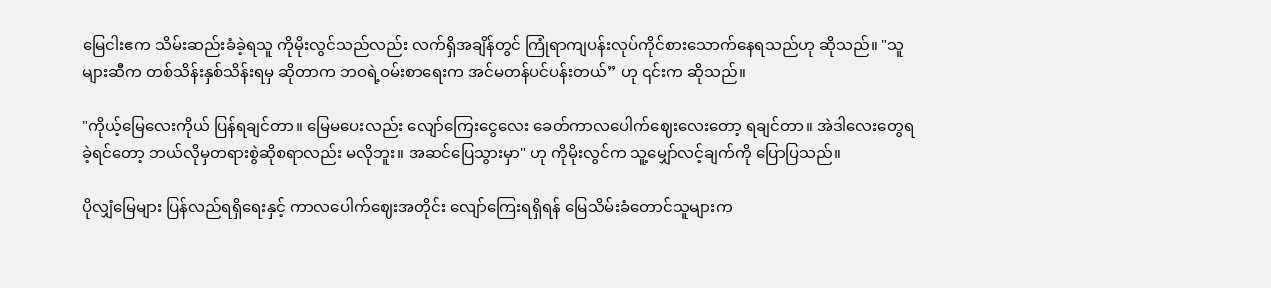မြေငါးဧက သိမ်းဆည်းခံခဲ့ရသူ ကိုမိုးလွင်သည်လည်း လက်ရှိအချိန်တွင် ကြုံရာကျပန်းလုပ်ကိုင်စားသောက်နေရသည်ဟု ဆိုသည်။ "သူများဆီက တစ်သိန်းနှစ်သိန်းရမှ ဆိုတာက ဘဝရဲ့ဝမ်းစာရေးက အင်မတန်ပင်ပန်းတယ်” ဟု ၎င်းက ဆိုသည်။

"ကိုယ့်မြေလေးကိုယ် ပြန်ရချင်တာ။ မြေမပေးလည်း လျော်ကြေးငွေလေး ခေတ်ကာလပေါက်ဈေးလေးတော့ ရချင်တာ။ အဲဒါလေးတွေရခဲ့ရင်တော့ ဘယ်လိုမှတရားစွဲဆိုစရာလည်း မလိုဘူး။ အဆင်ပြေသွားမှာ" ဟု ကိုမိုးလွင်က သူ့မျှော်လင့်ချက်ကို ပြောပြသည်။

ပိုလျှံမြေများ ပြန်လည်ရရှိရေးနှင့် ကာလပေါက်ဈေးအတိုင်း လျော်ကြေးရရှိရန် မြေသိမ်းခံတောင်သူများက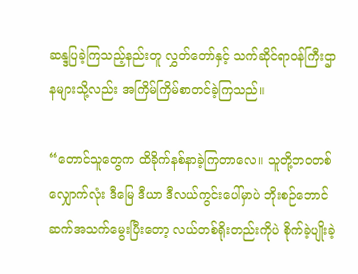ဆန္ဒပြခဲ့ကြသည့်နည်းတူ လွှတ်တော်နှင့် သက်ဆိုင်ရာဝန်ကြီးဌာနများသို့လည်း အကြိမ်ကြိမ်စာတင်ခဲ့ကြသည်။

“တောင်သူတွေက ထိခိုက်နစ်နာခဲ့ကြတာလေ။ သူတို့ဘဝတစ်လျှောက်လုံး ဒီမြေ ဒီယာ ဒီလယ်ကွင်းပေါ်မှာပဲ ဘိုးစဉ်ဘောင်ဆက်အသက်မွေးပြီးတော့ လယ်တစ်ရိုးတည်းကိုပဲ စိုက်ခဲ့ပျိုးခဲ့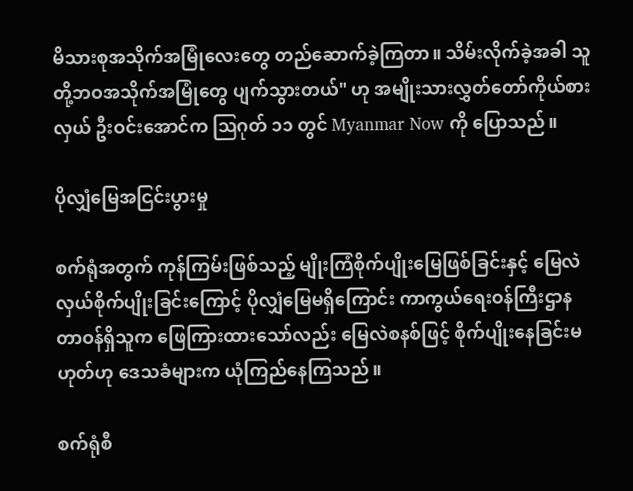မိသားစုအသိုက်အမြုံလေးတွေ တည်ဆောက်ခဲ့ကြတာ။ သိမ်းလိုက်ခဲ့အခါ သူတို့ဘဝအသိုက်အမြုံတွေ ပျက်သွားတယ်" ဟု အမျိုးသားလွှတ်တော်ကိုယ်စားလှယ် ဦးဝင်းအောင်က ဩဂုတ် ၁၁ တွင် Myanmar Now ကို ပြောသည်။

ပိုလျှံမြေအငြင်းပွားမှု

စက်ရုံအတွက် ကုန်ကြမ်းဖြစ်သည့် မျိုးကြံစိုက်ပျိုးမြေဖြစ်ခြင်းနှင့် မြေလဲလှယ်စိုက်ပျိုးခြင်းကြောင့် ပိုလျှံမြေမရှိကြောင်း ကာကွယ်ရေးဝန်ကြီးဌာနတာဝန်ရှိသူက ဖြေကြားထားသော်လည်း မြေလဲစနစ်ဖြင့် စိုက်ပျိုးနေခြင်းမဟုတ်ဟု ဒေသခံများက ယုံကြည်နေကြသည်။

စက်ရုံစီ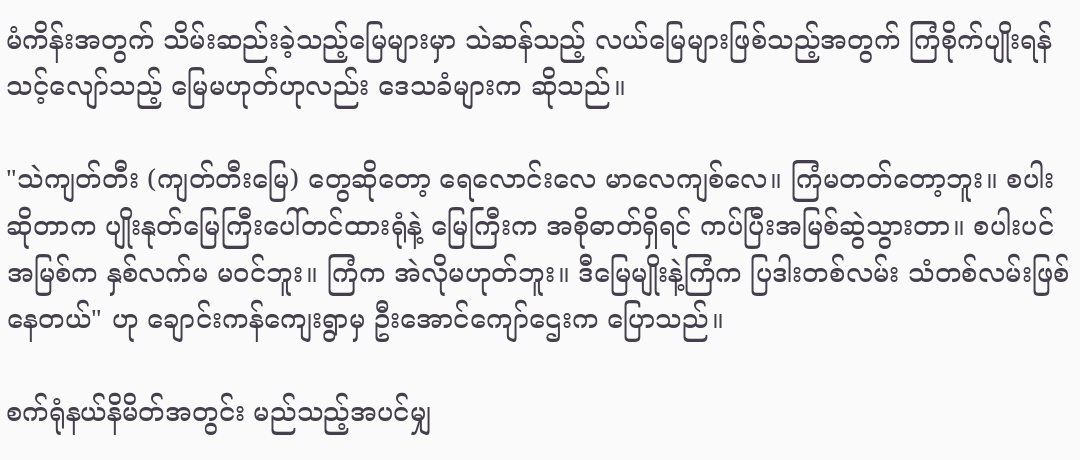မံကိန်းအတွက် သိမ်းဆည်းခဲ့သည့်မြေများမှာ သဲဆန်သည့် လယ်မြေများဖြစ်သည့်အတွက် ကြံစိုက်ပျိုးရန် သင့်လျော်သည့် မြေမဟုတ်ဟုလည်း ဒေသခံများက ဆိုသည်။

"သဲကျတ်တီး (ကျတ်တီးမြေ) တွေဆိုတော့ ရေလောင်းလေ မာလေကျစ်လေ။ ကြံမတတ်တော့ဘူး။ စပါးဆိုတာက ပျိုးနုတ်မြေကြီးပေါ်တင်ထားရုံနဲ့ မြေကြီးက အစိုဓာတ်ရှိရင် ကပ်ပြီးအမြစ်ဆွဲသွားတာ။ စပါးပင်အမြစ်က နှစ်လက်မ မဝင်ဘူး။ ကြံက အဲလိုမဟုတ်ဘူး။ ဒီမြေမျိုးနဲ့ကြံက ပြဒါးတစ်လမ်း သံတစ်လမ်းဖြစ်နေတယ်" ဟု ချောင်းကန်ကျေးရွာမှ ဦးအောင်ကျော်ဌေးက ပြောသည်။

စက်ရုံနယ်နိမိတ်အတွင်း မည်သည့်အပင်မျှ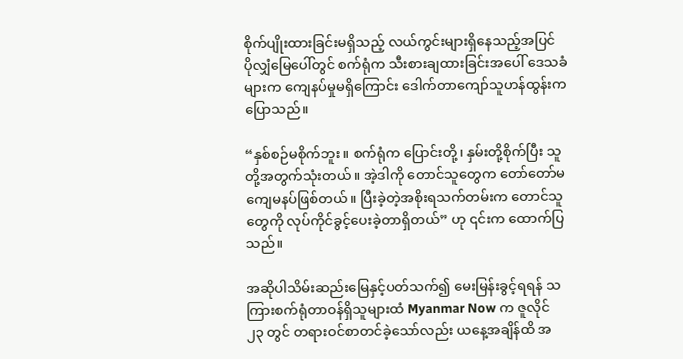စိုက်ပျိုးထားခြင်းမရှိသည့် လယ်ကွင်းများရှိနေသည့်အပြင် ပိုလျှံမြေပေါ်တွင် စက်ရုံက သီးစားချထားခြင်းအပေါ် ဒေသခံများက ကျေနပ်မှုမရှိကြောင်း ဒေါက်တာကျော်သူဟန်ထွန်းက ပြောသည်။

“နှစ်စဉ်မစိုက်ဘူး။ စက်ရုံက ပြောင်းတို့၊ နှမ်းတို့စိုက်ပြီး သူတို့အတွက်သုံးတယ်။ အဲ့ဒါကို တောင်သူတွေက တော်တော်မကျေမနပ်ဖြစ်တယ်။ ပြီးခဲ့တဲ့အစိုးရသက်တမ်းက တောင်သူတွေကို လုပ်ကိုင်ခွင့်ပေးခဲ့တာရှိတယ်” ဟု ၎င်းက ထောက်ပြသည်။

အဆိုပါသိမ်းဆည်းမြေနှင့်ပတ်သက်၍ မေးမြန်းခွင့်ရရန် သကြားစက်ရုံတာဝန်ရှိသူများထံ Myanmar Now က ဇူလိုင် ၂၃ တွင် တရားဝင်စာတင်ခဲ့သော်လည်း ယနေ့အချိန်ထိ အ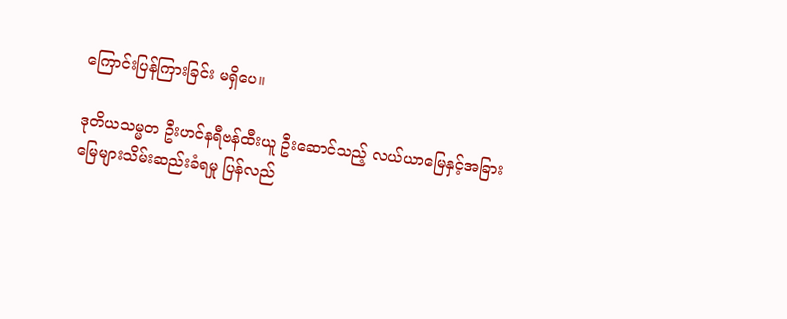ကြောင်းပြန်ကြားခြင်း မရှိပေ။

ဒုတိယသမ္မတ ဦးဟင်နရီဗန်ထီးယူ ဦးဆောင်သည့် လယ်ယာမြေနှင့်အခြားမြေများသိမ်းဆည်းခံရမှု ပြန်လည်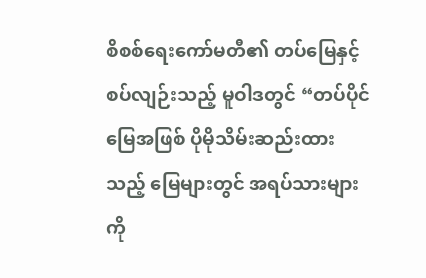စိစစ်ရေးကော်မတီ၏ တပ်မြေနှင့် စပ်လျဉ်းသည့် မူဝါဒတွင် “တပ်ပိုင်မြေအဖြစ် ပိုမိုသိမ်းဆည်းထားသည့် မြေများတွင် အရပ်သားများကို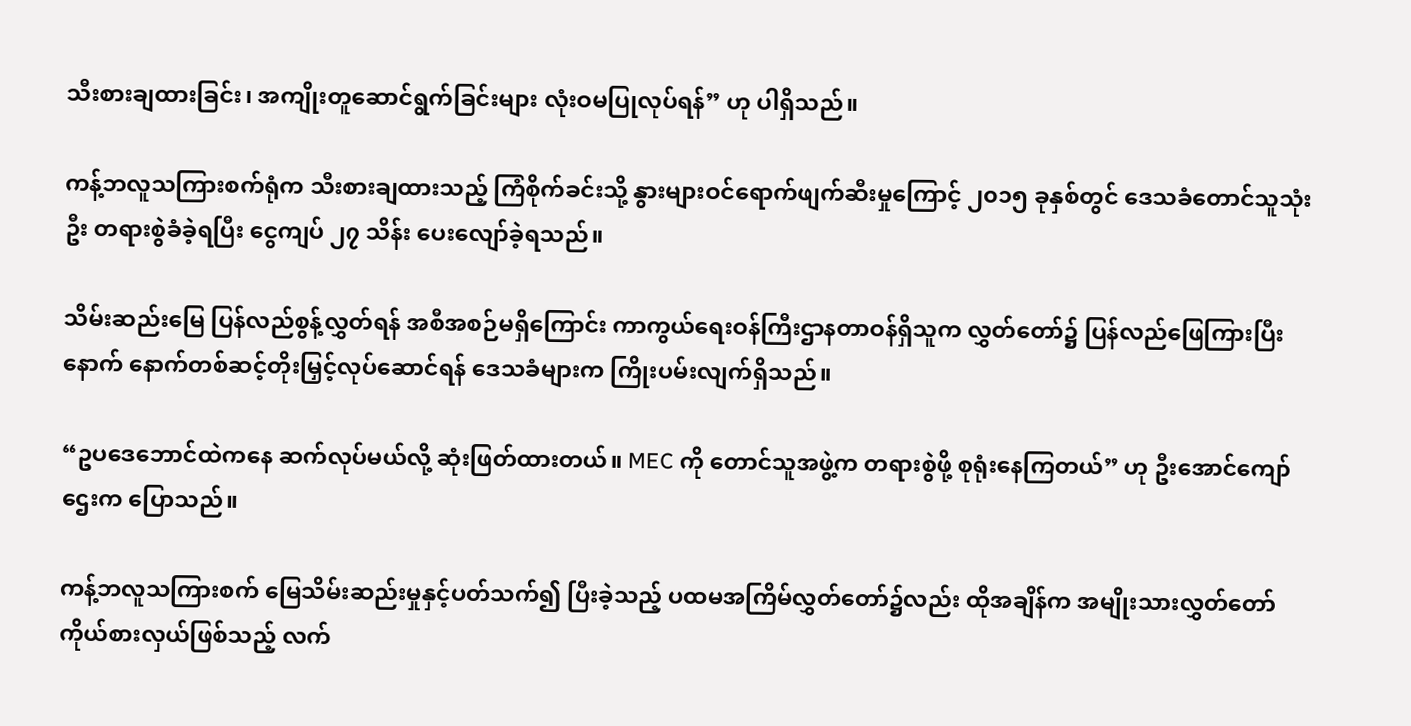သီးစားချထားခြင်း၊ အကျိုးတူဆောင်ရွက်ခြင်းများ လုံးဝမပြုလုပ်ရန်” ဟု ပါရှိသည်။

ကန့်ဘလူသကြားစက်ရုံက သီးစားချထားသည့် ကြံစိုက်ခင်းသို့ နွားများဝင်ရောက်ဖျက်ဆီးမှုကြောင့် ၂၀၁၅ ခုနှစ်တွင် ဒေသခံတောင်သူသုံးဦး တရားစွဲခံခဲ့ရပြီး ငွေကျပ် ၂၇ သိန်း ပေးလျော်ခဲ့ရသည်။

သိမ်းဆည်းမြေ ပြန်လည်စွန့်လွှတ်ရန် အစီအစဉ်မရှိကြောင်း ကာကွယ်ရေးဝန်ကြီးဌာနတာဝန်ရှိသူက လွှတ်တော်၌ ပြန်လည်ဖြေကြားပြီးနောက် နောက်တစ်ဆင့်တိုးမြှင့်လုပ်ဆောင်ရန် ဒေသခံများက ကြိုးပမ်းလျက်ရှိသည်။

“ဥပဒေဘောင်ထဲကနေ ဆက်လုပ်မယ်လို့ ဆုံးဖြတ်ထားတယ်။ MEC ကို တောင်သူအဖွဲ့က တရားစွဲဖို့ စုရုံးနေကြတယ်” ဟု ဦးအောင်ကျော်ဌေးက ပြောသည်။

ကန့်ဘလူသကြားစက် မြေသိမ်းဆည်းမှုနှင့်ပတ်သက်၍ ပြီးခဲ့သည့် ပထမအကြိမ်လွှတ်တော်၌လည်း ထိုအချိန်က အမျိုးသားလွှတ်တော်ကိုယ်စားလှယ်ဖြစ်သည့် လက်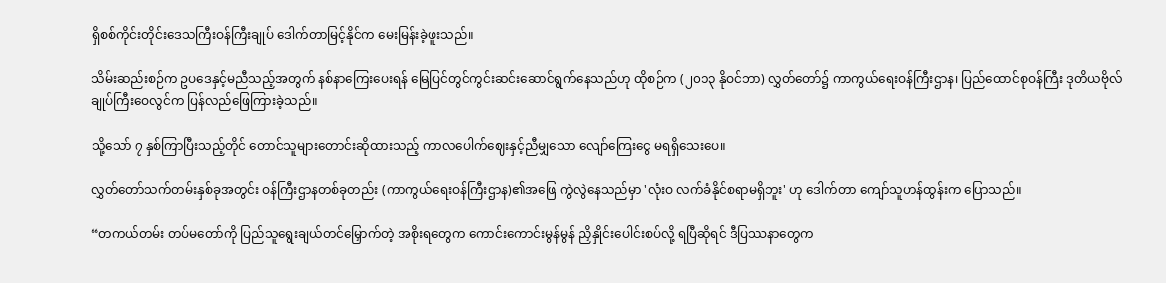ရှိစစ်ကိုင်းတိုင်းဒေသကြီးဝန်ကြီးချုပ် ဒေါက်တာမြင့်နိုင်က မေးမြန်းခဲ့ဖူးသည်။

သိမ်းဆည်းစဉ်က ဥပဒေနှင့်မညီသည့်အတွက် နစ်နာကြေးပေးရန် မြေပြင်တွင်ကွင်းဆင်းဆောင်ရွက်နေသည်ဟု ထိုစဉ်က (၂၀၁၃ နိုဝင်ဘာ) လွှတ်တော်၌ ကာကွယ်ရေးဝန်ကြီးဌာန၊ ပြည်ထောင်စုဝန်ကြီး ဒုတိယဗိုလ်ချုပ်ကြီးဝေလွင်က ပြန်လည်ဖြေကြားခဲ့သည်။

သို့သော် ၇ နှစ်ကြာပြီးသည့်တိုင် တောင်သူများတောင်းဆိုထားသည့် ကာလပေါက်ဈေးနှင့်ညီမျှသော လျော်ကြေးငွေ မရရှိသေးပေ။

လွှတ်တော်သက်တမ်းနှစ်ခုအတွင်း ဝန်ကြီးဌာနတစ်ခုတည်း (ကာကွယ်ရေးဝန်ကြီးဌာန)၏အဖြေ ကွဲလွဲနေသည်မှာ 'လုံးဝ လက်ခံနိုင်စရာမရှိဘူး' ဟု ဒေါက်တာ ကျော်သူဟန်ထွန်းက ပြောသည်။

“တကယ်တမ်း တပ်မတော်ကို ပြည်သူရွေးချယ်တင်မြှောက်တဲ့ အစိုးရတွေက ကောင်းကောင်းမွန်မွန် ညှိနှိုင်းပေါင်းစပ်လို့ ရပြီဆိုရင် ဒီပြဿနာတွေက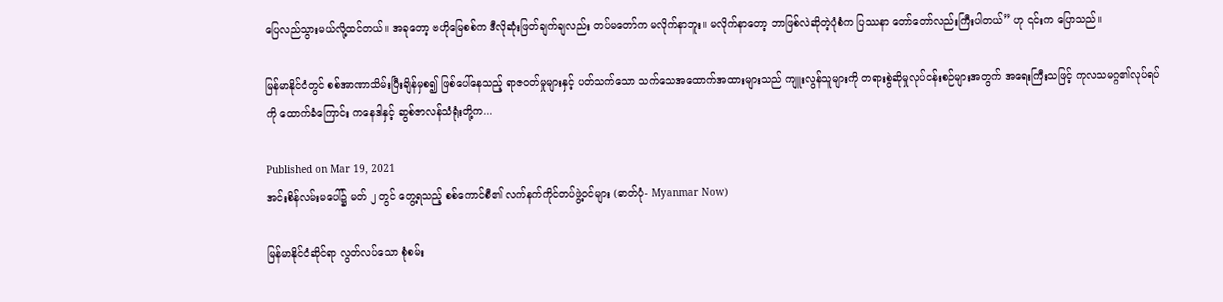ပြေလည်သွားမယ်လို့ထင်တယ်။ အခုတော့ ဗဟိုမြေစစ်က ဒီလိုဆုံးဖြတ်ချက်ချလည်း တပ်မတော်က မလိုက်နာဘူး။ မလိုက်နာတော့ ဘာဖြစ်လဲဆိုတဲ့ပုံစံက ပြဿနာ တော်တော်လည်းကြီးပါတယ်” ဟု ၎င်းက ပြောသည်။

မြန်မာနိုင်ငံတွင် စစ်အာဏာသိမ်းပြီးချိန်မှစ၍ ဖြစ်ပေါ်နေသည့် ရာဇဝတ်မှုများနှင့် ပတ်သက်သော သက်သေအထောက်အထားများသည် ကျူးလွန်သူများကို တရားစွဲဆိုမှုလုပ်ငန်းစဉ်များအတွက် အရေးကြီးသဖြင့် ကုလသမဂ္ဂ၏လုပ်ရပ်ကို ထောက်ခံကြောင်း ကနေဒါနှင့် ဆွစ်ဇာလန်သံရုံးတို့က...

Published on Mar 19, 2021
အင်းစိန်လမ်းမပေါ်၌ မတ် ၂ တွင် တွေ့ရသည့် စစ်ကောင်စီ၏ လက်နက်ကိုင်တပ်ဖွဲ့ဝင်များ (ဓာတ်ပုံ- Myanmar Now)

မြန်မာနိုင်ငံဆိုင်ရာ လွတ်လပ်သော စုံစမ်း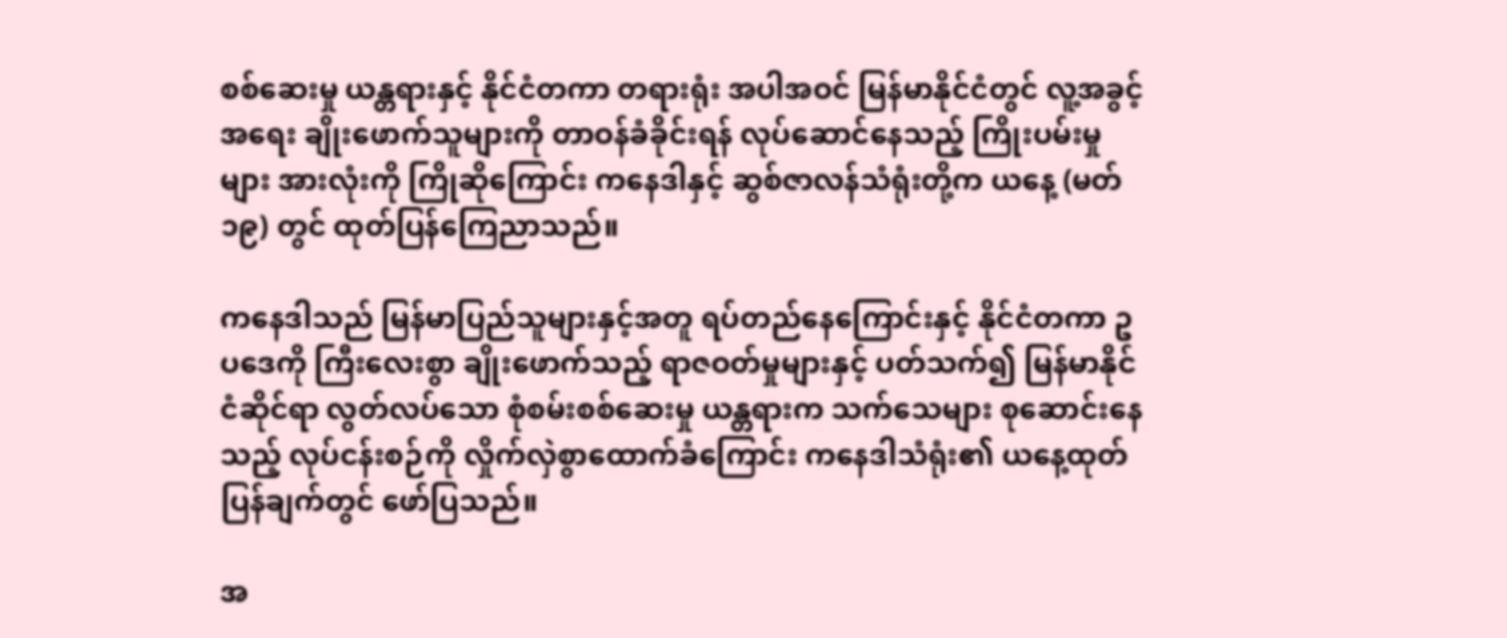စစ်ဆေးမှု ယန္တရားနှင့် နိုင်ငံတကာ တရားရုံး အပါအဝင် မြန်မာနိုင်ငံတွင် လူ့အခွင့်အရေး ချိုးဖောက်သူများကို တာဝန်ခံခိုင်းရန် လုပ်ဆောင်နေသည့် ကြိုးပမ်းမှုများ အားလုံးကို ကြိုဆိုကြောင်း ကနေဒါနှင့် ဆွစ်ဇာလန်သံရုံးတို့က ယနေ့ (မတ် ၁၉) တွင် ထုတ်ပြန်ကြေညာသည်။

ကနေဒါသည် မြန်မာပြည်သူများနှင့်အတူ ရပ်တည်နေကြောင်းနှင့် နိုင်ငံတကာ ဥပဒေကို ကြီးလေးစွာ ချိုးဖောက်သည့် ရာဇဝတ်မှုများနှင့် ပတ်သက်၍ မြန်မာနိုင်ငံဆိုင်ရာ လွတ်လပ်သော စုံစမ်းစစ်ဆေးမှု ယန္တရားက သက်သေများ စုဆောင်းနေသည့် လုပ်ငန်းစဉ်ကို လှိုက်လှဲစွာထောက်ခံကြောင်း ကနေဒါသံရုံး၏ ယနေ့ထုတ်ပြန်ချက်တွင် ဖော်ပြသည်။

အ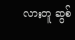လားတူ ဆွစ်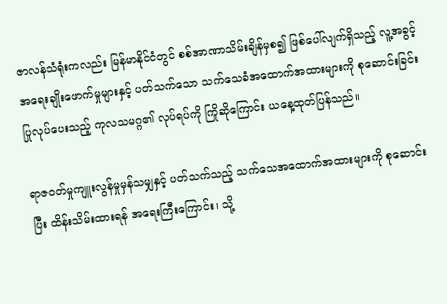ဇာလန်သံရုံးကလည်း မြန်မာနိုင်ငံတွင် စစ်အာဏာသိမ်းချိန်မှစ၍ ဖြစ်ပေါ်လျက်ရှိသည့် လူ့အခွင့်အရေးချိုးဖောက်မှုများနှင့် ပတ်သက်သော သက်သေခံအထောက်အထားများကို စုဆောင်းခြင်း ပြုလုပ်ပေးသည့် ကုလသမဂ္ဂ၏ လုပ်ရပ်ကို ကြိုဆိုကြောင်း ယနေ့ထုတ်ပြန်သည်။

ရာဇ၀တ်မှုကျူးလွန်မှုမှန်သမျှနှင့် ပတ်သက်သည့် သက်သေအထောက်အထားများကို စုဆောင်းပြီး ထိန်းသိမ်းထားရန် အရေးကြီးကြောင်း၊ သို့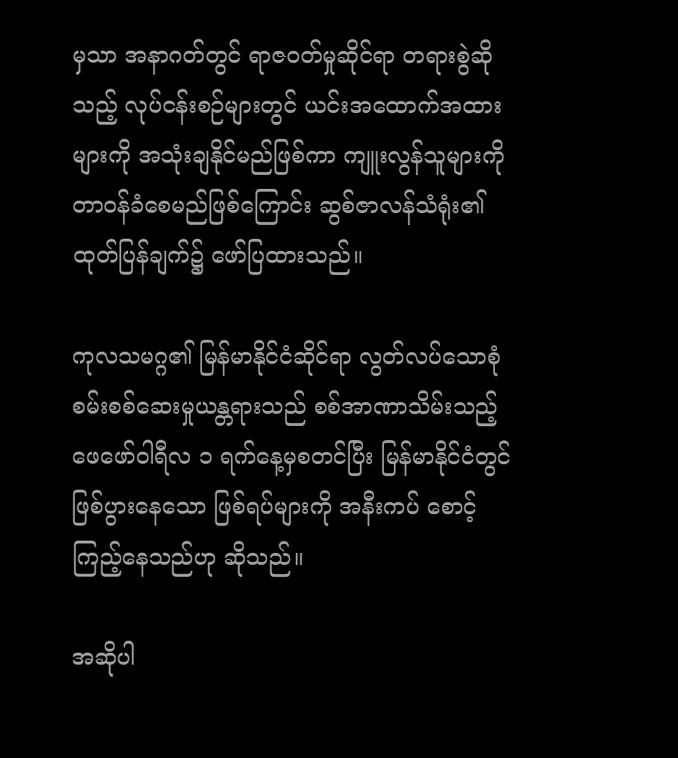မှသာ အနာဂတ်တွင် ရာဇဝတ်မှုဆိုင်ရာ တရားစွဲဆိုသည့် လုပ်ငန်းစဉ်များတွင် ယင်းအထောက်အထားများကို အသုံးချနိုင်မည်ဖြစ်ကာ ကျူးလွန်သူများကို တာ၀န်ခံစေမည်ဖြစ်ကြောင်း ဆွစ်ဇာလန်သံရုံး၏ ထုတ်ပြန်ချက်၌ ဖော်ပြထားသည်။

ကုလသမဂ္ဂ၏ မြန်မာနိုင်ငံဆိုင်ရာ လွတ်လပ်သောစုံစမ်းစစ်ဆေးမှုယန္တရားသည် စစ်အာဏာသိမ်းသည့် ဖေဖော်ဝါရီလ ၁ ရက်နေ့မှစတင်ပြီး မြန်မာနိုင်ငံတွင်ဖြစ်ပွားနေသော ဖြစ်ရပ်များကို အနီးကပ် စောင့်ကြည့်နေသည်ဟု ဆိုသည်။

အဆိုပါ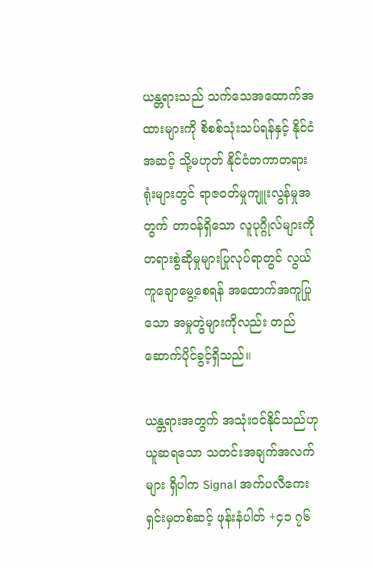ယန္တရားသည် သက်သေအထောက်အထားများကို စိစစ်သုံးသပ်ရန်နှင့် နိုင်ငံအဆင့် သို့မဟုတ် နိုင်ငံတကာတရားရုံးများတွင် ရာဇ၀တ်မှုကျူးလွန်မှုအတွက် တာ၀န်ရှိသော လူပုဂ္ဂိုလ်များကို တရားစွဲဆိုမှုများပြုလုပ်ရာတွင် လွယ်ကူချောမွေ့စေရန် အထောက်အကူပြုသော အမှုတွဲများကိုလည်း တည်ဆောက်ပိုင်ခွင့်ရှိသည်။

ယန္တရားအတွက် အသုံး၀င်နိုင်သည်ဟု ယူဆရသော သတင်းအချက်အလက်များ ရှိပါက Signal အက်ပလီကေးရှင်းမှတစ်ဆင့် ဖုန်းနံပါတ် +၄၁ ၇၆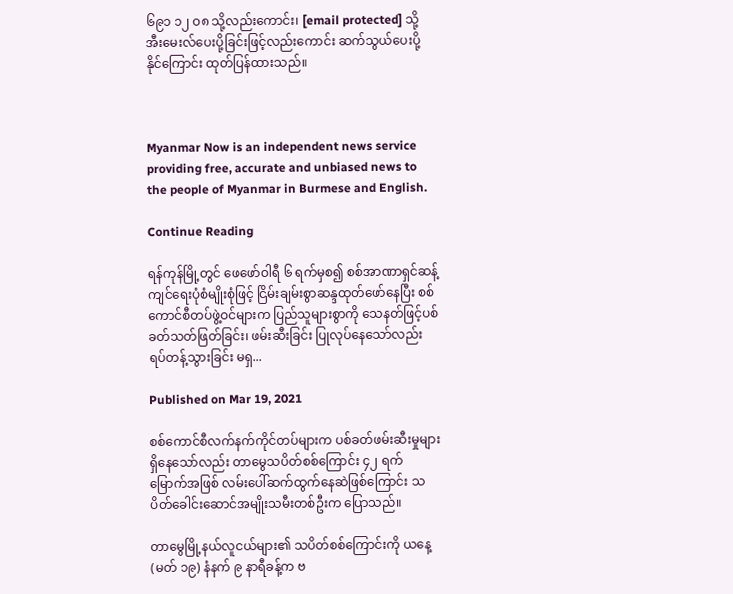၆၉၁ ၁၂ ဝ၈ သို့လည်းကောင်း၊ [email protected] သို့ အီးမေးလ်ပေးပို့ခြင်းဖြင့်လည်းကောင်း ဆက်သွယ်ပေးပို့ နိုင်ကြောင်း ထုတ်ပြန်ထားသည်။



Myanmar Now is an independent news service providing free, accurate and unbiased news to the people of Myanmar in Burmese and English.

Continue Reading

ရန်ကုန်မြို့တွင် ဖေဖော်ဝါရီ ၆ ရက်မှစ၍ စစ်အာဏာရှင်ဆန့်ကျင်ရေးပုံစံမျိုးစုံဖြင့် ငြိမ်းချမ်းစွာဆန္ဒထုတ်ဖော်နေပြီး စစ်ကောင်စီတပ်ဖွဲ့ဝင်များက ပြည်သူများစွာကို သေနတ်ဖြင့်ပစ်ခတ်သတ်ဖြတ်ခြင်း၊ ဖမ်းဆီးခြင်း ပြုလုပ်နေသော်လည်း ရပ်တန့်သွားခြင်း မရှ...

Published on Mar 19, 2021

စစ်ကောင်စီလက်နက်ကိုင်တပ်များက ပစ်ခတ်ဖမ်းဆီးမှုများရှိနေသော်လည်း တာမွေသပိတ်စစ်ကြောင်း ၄၂ ရက် မြောက်အဖြစ် လမ်းပေါ်ဆက်ထွက်နေဆဲဖြစ်ကြောင်း သပိတ်ခေါင်းဆောင်အမျိုးသမီးတစ်ဦးက ပြောသည်။

တာမွေမြို့နယ်လူငယ်များ၏ သပိတ်စစ်ကြောင်းကို ယနေ့ (မတ် ၁၉) နံနက် ၉ နာရီခန့်က ဗ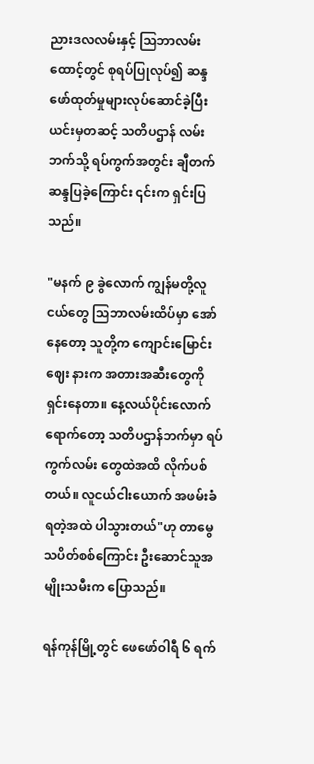ညားဒလလမ်းနှင့် သြဘာလမ်းထောင့်တွင် စုရပ်ပြုလုပ်၍ ဆန္ဒဖော်ထုတ်မှုများလုပ်ဆောင်ခဲ့ပြီး ယင်းမှတဆင့် သတိပဌာန် လမ်းဘက်သို့ ရပ်ကွက်အတွင်း ချီတက်ဆန္ဒပြခဲ့ကြောင်း ၎င်းက ရှင်းပြသည်။

"မနက် ၉ ခွဲလောက် ကျွန်မတို့လူငယ်တွေ သြဘာလမ်းထိပ်မှာ အော်နေတော့ သူတို့က ကျောင်းမြောင်းဈေး နားက အတားအဆီးတွေကို ရှင်းနေတာ။ နေ့လယ်ပိုင်းလောက်ရောက်တော့ သတိပဌာန်ဘက်မှာ ရပ်ကွက်လမ်း တွေထဲအထိ လိုက်ပစ်တယ်။ လူငယ်ငါးယောက် အဖမ်းခံရတဲ့အထဲ ပါသွားတယ်"ဟု တာမွေသပိတ်စစ်ကြောင်း ဦးဆောင်သူအမျိုးသမီးက ပြောသည်။

ရန်ကုန်မြို့တွင် ဖေဖော်ဝါရီ ၆ ရက်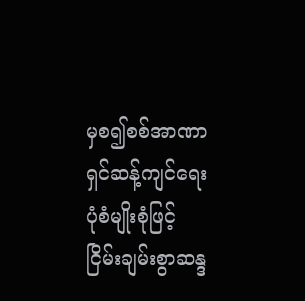မှစ၍စစ်အာဏာရှင်ဆန့်ကျင်ရေးပုံစံမျိုးစုံဖြင့် ငြိမ်းချမ်းစွာဆန္ဒ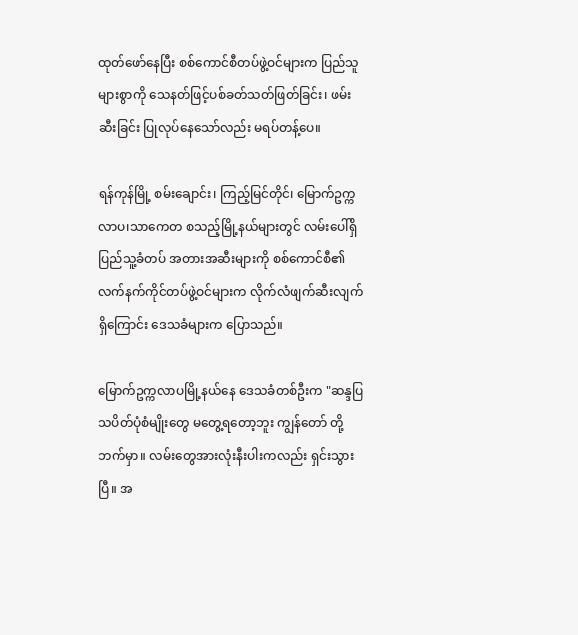ထုတ်ဖော်နေပြီး စစ်ကောင်စီတပ်ဖွဲ့ဝင်များက ပြည်သူများစွာကို သေနတ်ဖြင့်ပစ်ခတ်သတ်ဖြတ်ခြင်း၊ ဖမ်းဆီးခြင်း ပြုလုပ်နေသော်လည်း မရပ်တန့်ပေ။

ရန်ကုန်မြို့ စမ်းချောင်း၊ ကြည့်မြင်တိုင်၊ မြောက်ဥက္ကလာပ၊သာကေတ စသည့်မြို့နယ်များတွင် လမ်းပေါ်ရှိ ပြည်သူ့ခံတပ် အတားအဆီးများကို စစ်ကောင်စီ၏လက်နက်ကိုင်တပ်ဖွဲ့ဝင်များက လိုက်လံဖျက်ဆီးလျက် ရှိကြောင်း ဒေသခံများက ပြောသည်။

မြောက်ဥက္ကလာပမြို့နယ်နေ ဒေသခံတစ်ဦးက "ဆန္ဒပြ သပိတ်ပုံစံမျိုးတွေ မတွေ့ရတော့ဘူး ကျွန်တော် တို့ဘက်မှာ။ လမ်းတွေအားလုံးနီးပါးကလည်း ရှင်းသွားပြီ။ အ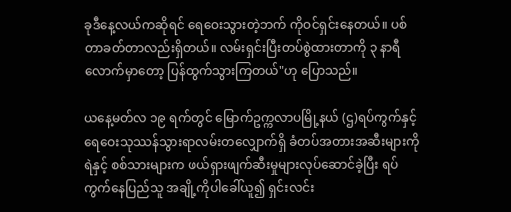ခုဒီနေ့လယ်ကဆိုရင် ရေဝေးသွားတဲ့ဘက် ကိုဝင်ရှင်းနေတယ်။ ပစ်တာခတ်တာလည်းရှိတယ်။ လမ်းရှင်းပြီးတပ်စွဲထားတာကို ၃ နာရီလောက်မှာတော့ ပြန်ထွက်သွားကြတယ်"ဟု ပြောသည်။

ယနေ့မတ်လ ၁၉ ရက်တွင် မြောက်ဥက္ကလာပမြို့နယ် (ဌ)ရပ်ကွက်နှင့် ရေဝေးသုဿန်သွားရာလမ်းတလျှောက်ရှိ ခံတပ်အတားအဆီးများကို ရဲနှင့် စစ်သားများက ဖယ်ရှားဖျက်ဆီးမှုများလုပ်ဆောင်ခဲ့ပြီး ရပ်ကွက်နေပြည်သူ အချို့ကိုပါခေါ်ယူ၍ ရှင်းလင်း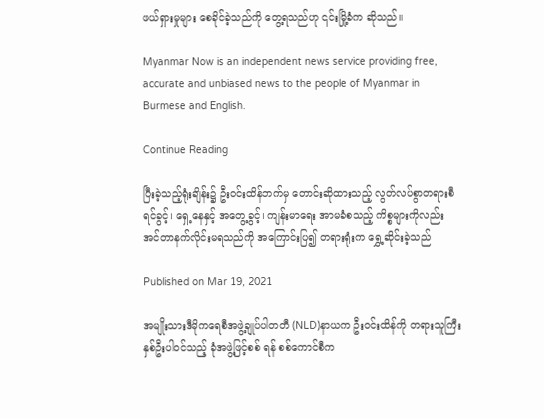ဖယ်ရှားမှုများ စေခိုင်ခဲ့သည်ကို တွေ့ရသည်ဟု ၎င်းမြို့ခံက ဆိုသည်။

Myanmar Now is an independent news service providing free, accurate and unbiased news to the people of Myanmar in Burmese and English.

Continue Reading

ပြီးခဲ့သည့်ရုံးချိန်း၌ ဦးဝင်းထိန်ဘက်မှ တောင်းဆိုထားသည့် လွတ်လပ်စွာတရားစီရင်ခွင့်၊ ရှေ့နေနှင့် အတွေ့ခွင့်၊ ကျန်းမာရေး အာမခံစသည့် ကိစ္စများကိုလည်း အင်တာနက်လိုင်းမရသည်ကို အကြောင်းပြ၍ တရားရုံးက ရွှေ့ဆိုင်းခဲ့သည်

Published on Mar 19, 2021

အမျိုးသားဒီမိုကရေစီအဖွဲ့ချုပ်ပါတတီ (NLD)နာယက ဦးဝင်းထိန်ကို တရားသူကြီးနှစ်ဦးပါဝင်သည့် ခုံအဖွဲ့ဖြင့်စစ် ရန် စစ်ကောင်စီက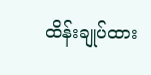ထိန်းချုပ်ထား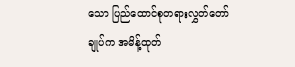သော ပြည်ထောင်စုတရားလွှတ်တော်ချုပ်က အမိန့်ထုတ်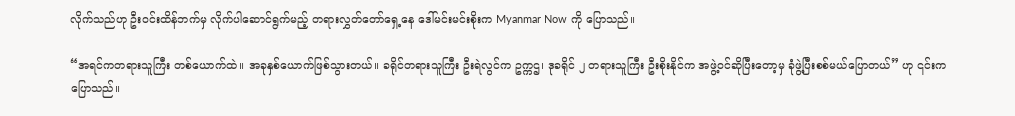လိုက်သည်ဟု ဦးဝင်းထိန်ဘက်မှ လိုက်ပါဆောင်ရွက်မည့် တရားလွှတ်တော်ရှေ့နေ ဒေါ်မင်းမင်းစိုးက Myanmar Now ကို ပြောသည်။

“အရင်ကတရားသူကြီး တစ်ယောက်ထဲ။ အခုနှစ်ယောက်ဖြစ်သွားတယ်။ ခရိုင်တရားသူကြီး ဦးရဲလွင်က ဥက္ကဌ၊ ဒုခရိုင် ၂ တရားသူကြီး ဦးစိုးနိုင်က အဖွဲ့ဝင်ဆိုပြီးတော့မှ ခုံဖွဲ့ပြီးစစ်မယ်ပြောတယ်” ဟု ၎င်းက ပြောသည်။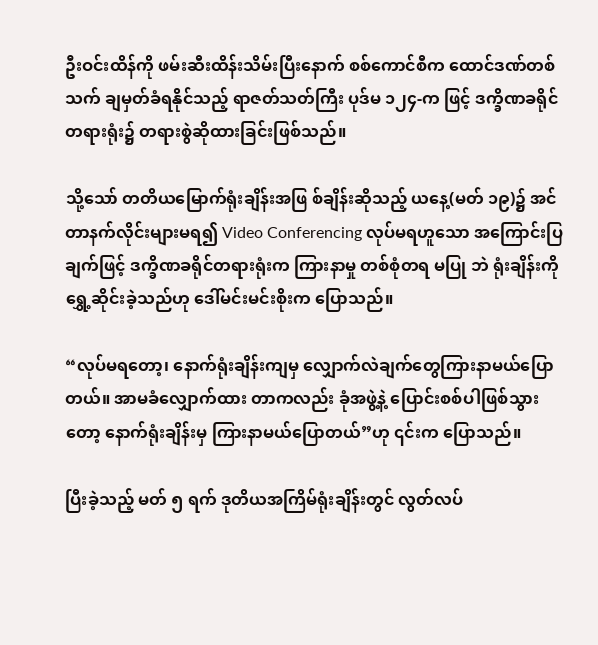ဦးဝင်းထိန်ကို ဖမ်းဆီးထိန်းသိမ်းပြီးနောက် စစ်ကောင်စီက ထောင်ဒဏ်တစ်သက် ချမှတ်ခံရနိုင်သည့် ရာဇတ်သတ်ကြီး ပုဒ်မ ၁၂၄-က ဖြင့် ဒက္ခိဏခရိုင်တရားရုံး၌ တရားစွဲဆိုထားခြင်းဖြစ်သည်။

သို့သော် တတိယမြောက်ရုံးချိန်းအဖြ စ်ချိန်းဆိုသည့် ယနေ့(မတ် ၁၉)၌ အင်တာနက်လိုင်းများမရ၍ Video Conferencing လုပ်မရဟူသော အကြောင်းပြချက်ဖြင့် ဒက္ခိဏခရိုင်တရားရုံးက ကြားနာမှု တစ်စုံတရ မပြု ဘဲ ရုံးချိန်းကို ရွှေ့ဆိုင်းခဲ့သည်ဟု ဒေါ်မင်းမင်းစိုးက ပြောသည်။

“လုပ်မရတော့၊ နောက်ရုံးချိန်းကျမှ လျှောက်လဲချက်တွေကြားနာမယ်ပြောတယ်။ အာမခံလျှောက်ထား တာကလည်း ခုံအဖွဲ့နဲ့ ပြောင်းစစ်ပါဖြစ်သွားတော့ နောက်ရုံးချိန်းမှ ကြားနာမယ်ပြောတယ်”ဟု ၎င်းက ပြောသည်။

ပြီးခဲ့သည့် မတ် ၅ ရက် ဒုတိယအကြိမ်ရုံးချိန်းတွင် လွတ်လပ်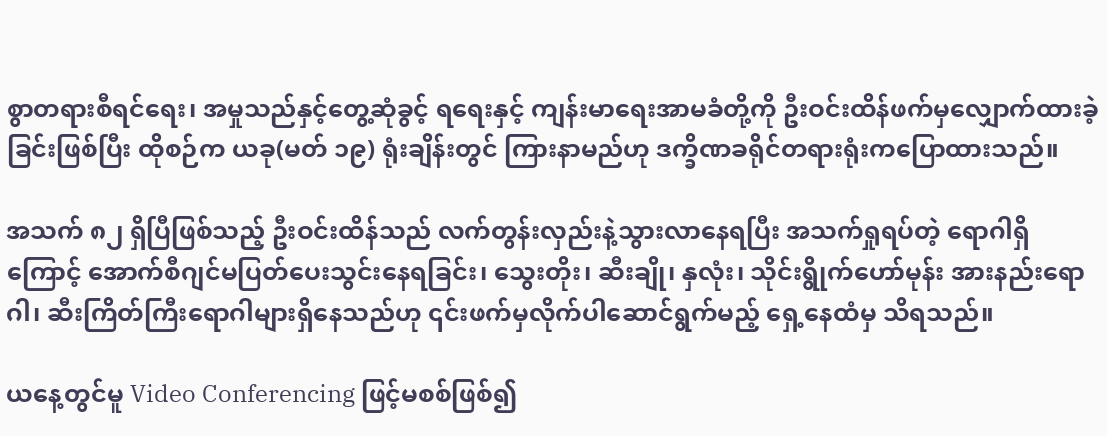စွာတရားစီရင်ရေး၊ အမှုသည်နှင့်တွေ့ဆုံခွင့် ရရေးနှင့် ကျန်းမာရေးအာမခံတို့ကို ဦးဝင်းထိန်ဖက်မှလျှောက်ထားခဲ့ခြင်းဖြစ်ပြီး ထိုစဉ်က ယခု(မတ် ၁၉) ရုံးချိန်းတွင် ကြားနာမည်ဟု ဒက္ခိဏခရိုင်တရားရုံးကပြောထားသည်။

အသက် ၈၂ ရှိပြီဖြစ်သည့် ဦးဝင်းထိန်သည် လက်တွန်းလှည်းနဲ့သွားလာနေရပြီး အသက်ရှုရပ်တဲ့ ရောဂါရှိကြောင့် အောက်စီဂျင်မပြတ်ပေးသွင်းနေရခြင်း၊ သွေးတိုး၊ ဆီးချို၊ နှလုံး၊ သိုင်းရွိုက်ဟော်မုန်း အားနည်းရောဂါ၊ ဆီးကြိတ်ကြီးရောဂါများရှိနေသည်ဟု ၎င်းဖက်မှလိုက်ပါဆောင်ရွက်မည့် ရှေ့နေထံမှ သိရသည်။

ယနေ့တွင်မူ Video Conferencing ဖြင့်မစစ်ဖြစ်၍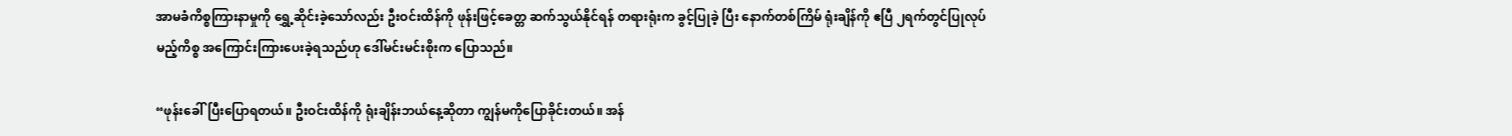အာမခံကိစ္စကြားနာမှုကို ရွှေ့ဆိုင်းခဲ့သော်လည်း ဦးဝင်းထိန်ကို ဖုန်းဖြင့်ခေတ္တ ဆက်သွယ်နိုင်ရန် တရားရုံးက ခွင့်ပြုခဲ့ ပြီး နောက်တစ်ကြိမ် ရုံးချိန်ကို ဧပြီ ၂ရက်တွင်ပြုလုပ်မည့်ကိစ္စ အကြောင်းကြားပေးခဲ့ရသည်ဟု ဒေါ်မင်းမင်းစိုးက ပြောသည်။

“ဖုန်းခေါ်ပြီးပြောရတယ်။ ဦးဝင်းထိန်ကို ရုံးချိန်းဘယ်နေ့ဆိုတာ ကျွန်မကိုပြောခိုင်းတယ်။ အန်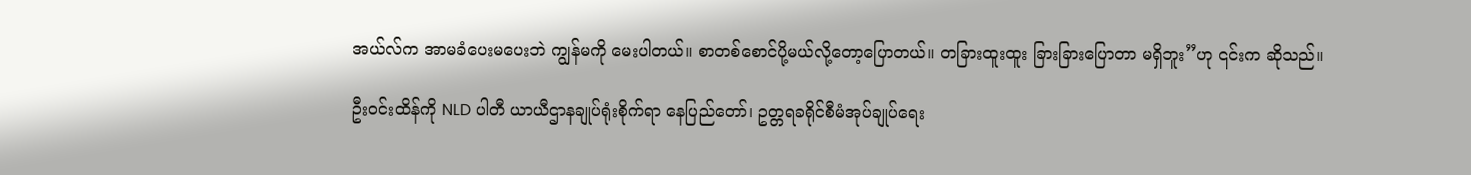အယ်လ်က အာမခံပေးမပေးဘဲ ကျွန်မကို မေးပါတယ်။ စာတစ်စောင်ပို့မယ်လို့တော့ပြောတယ်။ တခြားထူးထူး ခြားခြားပြောတာ မရှိဘူး”ဟု ၎င်းက ဆိုသည်။

ဦးဝင်းထိန်ကို NLD ပါတီ ယာယီဌာနချုပ်ရုံးစိုက်ရာ နေပြည်တော်၊ ဥတ္တရခရိုင်စီမံအုပ်ချုပ်ရေး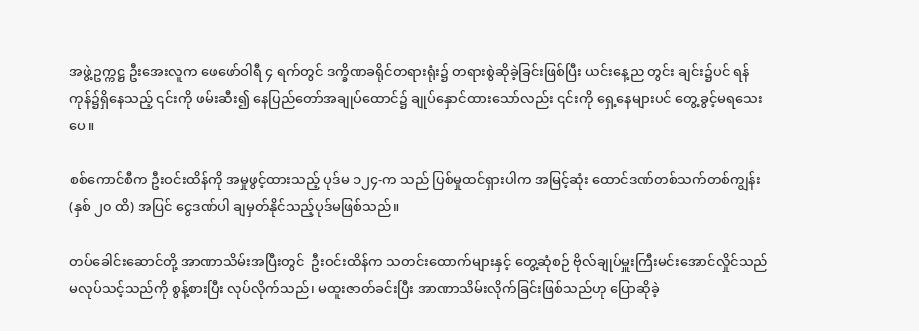အဖွဲ့ဥက္ကဋ္ဌ ဦးအေးလူက ဖေဖော်ဝါရီ ၄ ရက်တွင် ဒက္ခိဏခရိုင်တရားရုံး၌ တရားစွဲဆိုခဲ့ခြင်းဖြစ်ပြီး ယင်းနေ့ည တွင်း ချင်း၌ပင် ရန်ကုန်၌ရှိနေသည့် ၎င်းကို ဖမ်းဆီး၍ နေပြည်တော်အချုပ်ထောင်၌ ချုပ်နှောင်ထားသော်လည်း ၎င်းကို ရှေ့နေများပင် တွေ့ခွင့်မရသေးပေ။

စစ်ကောင်စီက ဦးဝင်းထိန်ကို အမှုဖွင့်ထားသည့် ပုဒ်မ ၁၂၄-က သည် ပြစ်မှုထင်ရှားပါက အမြင့်ဆုံး ထောင်ဒဏ်တစ်သက်တစ်ကျွန်း (နှစ် ၂၀ ထိ) အပြင် ငွေဒဏ်ပါ ချမှတ်နိုင်သည့်ပုဒ်မဖြစ်သည်။

တပ်ခေါင်းဆောင်တို့ အာဏာသိမ်းအပြီးတွင်  ဦးဝင်းထိန်က သတင်းထောက်များနှင့် တွေ့ဆုံစဉ် ဗိုလ်ချုပ်မှူးကြီးမင်းအောင်လှိုင်သည် မလုပ်သင့်သည်ကို စွန့်စားပြီး လုပ်လိုက်သည်၊ မထူးဇာတ်ခင်းပြီး အာဏာသိမ်းလိုက်ခြင်းဖြစ်သည်ဟု ပြောဆိုခဲ့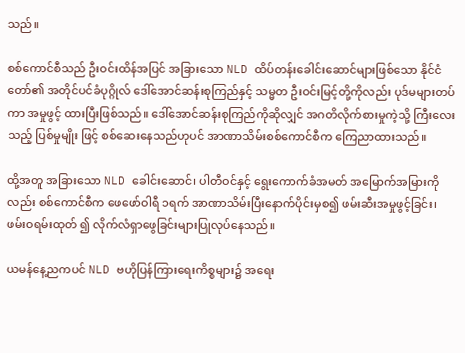သည်။

စစ်ကောင်စီသည် ဦးဝင်းထိန်အပြင် အခြားသော NLD ထိပ်တန်းခေါင်းဆောင်များဖြစ်သော နိုင်ငံတော်၏ အတိုင်ပင်ခံပုဂ္ဂိုလ် ဒေါ်အောင်ဆန်းစုကြည်နှင့် သမ္မတ ဦးဝင်းမြင့်တို့ကိုလည်း ပုဒ်မများတပ်ကာ အမှုဖွင့် ထားပြီးဖြစ်သည်။ ဒေါ်အောင်ဆန်းစုကြည်ကိုဆိုလျှင် အဂတိလိုက်စားမှုကဲ့သို့ ကြီးလေးသည့် ပြစ်မှုမျိုး ဖြင့် စစ်ဆေးနေသည်ဟုပင် အာဏာသိမ်းစစ်ကောင်စီက ကြေညာထားသည်။

ထို့အတူ အခြားသော NLD ခေါင်းဆောင်၊ ပါတီဝင်နှင့် ရွေးကောက်ခံအမတ် အမြောက်အမြားကိုလည်း စစ်ကောင်စီက ဖေဖော်ဝါရီ ၁ရက် အာဏာသိမ်းပြီးနောက်ပိုင်းမှစ၍ ဖမ်းဆီးအမှုဖွင့်ခြင်း၊ ဖမ်းဝရမ်းထုတ် ၍ လိုက်လံရှာဖွေခြင်းများပြုလုပ်နေသည်။

ယမန်နေ့ညကပင် NLD ဗဟိုပြန်ကြားရေးကိစ္စများ၌ အရေး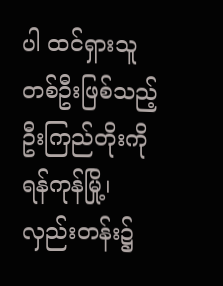ပါ ထင်ရှားသူတစ်ဦးဖြစ်သည့် ဦးကြည်တိုးကို ရန်ကုန်မြို့၊ လှည်းတန်း၌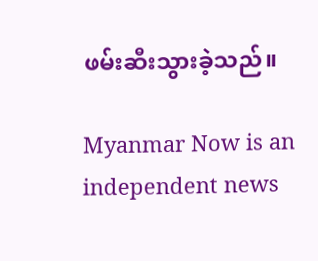ဖမ်းဆီးသွားခဲ့သည်။

Myanmar Now is an independent news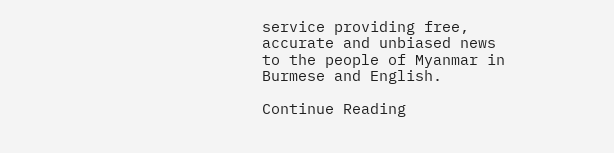service providing free, accurate and unbiased news to the people of Myanmar in Burmese and English.

Continue Reading